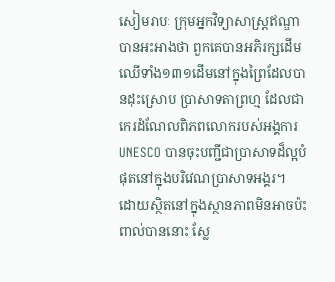សៀមរាបៈ ក្រុមអ្នកវិទ្យាសាស្ត្រឥណ្ឌាបានអះអាងថា ពួកគេបានអភិរក្សដើមឈើទាំង១៣១ដើមនៅក្នុងព្រៃដែលបានដុះស្រោប ប្រាសាទតាព្រហ្ម ដែលជាកេរដំណែលពិភពលោករបស់អង្គការ UNESCO បានចុះបញ្ជីជាប្រាសាទដ៏ល្អបំផុតនៅក្នុងបរិវេណប្រាសាទអង្គរ។
ដោយស្ថិតនៅក្នុងស្ថានភាពមិនអាចប៉ះពាល់បាននោះ ស្លែ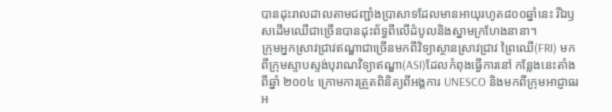បានដុះរាលដាលតាមជញ្ជាំងប្រាសាទដែលមានអាយុរហូត៨០០ឆ្នាំនេះ រីឯឫសដើមឈើជាច្រើនបានដុះព័ទ្ធពីលើដំបូលនិងស្នាមក្រហែងនានា។
ក្រុមអ្នកស្រាវជ្រាវឥណ្ឌាជាច្រើនមកពីវិទ្យាស្ថានស្រាវជ្រាវ ព្រៃឈើ(FRI) មកពីក្រុមស្ទាបស្ទង់បុរាណវិទ្យាឥណ្ឌា(ASI)ដែលកំពុងធ្វើការនៅ កន្លែងនេះតាំងពីឆ្នាំ ២០០៤ ក្រោមការត្រួតពិនិត្យពីអង្គការ UNESCO និងមកពីក្រុមអាជ្ញាធរអ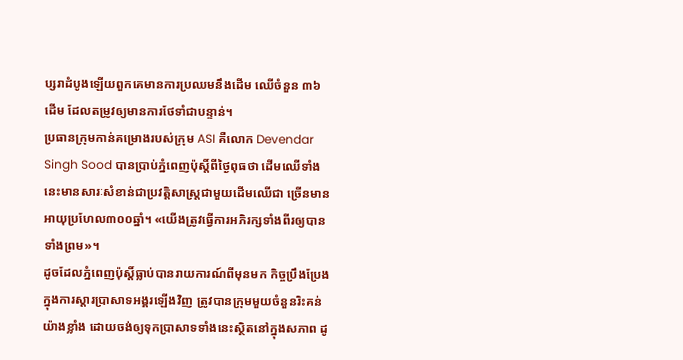ប្សរាដំបូងឡើយពួកគេមានការប្រឈមនឹងដើម ឈើចំនួន ៣៦ដើម ដែលតម្រូវឲ្យមានការថែទាំជាបន្ទាន់។
ប្រធានក្រុមកាន់គម្រោងរបស់ក្រុម ASI គឺលោក Devendar Singh Sood បានប្រាប់ភ្នំពេញប៉ុស្តិ៍ពីថ្ងៃពុធថា ដើមឈើទាំងនេះមានសារៈសំខាន់ជាប្រវត្តិសាស្ត្រជាមួយដើមឈើជា ច្រើនមានអាយុប្រហែល៣០០ឆ្នាំ។ «យើងត្រូវធ្វើការអភិរក្សទាំងពីរឲ្យបានទាំងព្រម»។
ដូចដែលភ្នំពេញប៉ុស្តិ៍ធ្លាប់បានរាយការណ៍ពីមុនមក កិច្ចប្រឹងប្រែងក្នុងការស្ដារប្រាសាទអង្គរឡើងវិញ ត្រូវបានក្រុមមួយចំនួនរិះគន់យ៉ាងខ្លាំង ដោយចង់ឲ្យទុកប្រាសាទទាំងនេះស្ថិតនៅក្នុងសភាព ដូ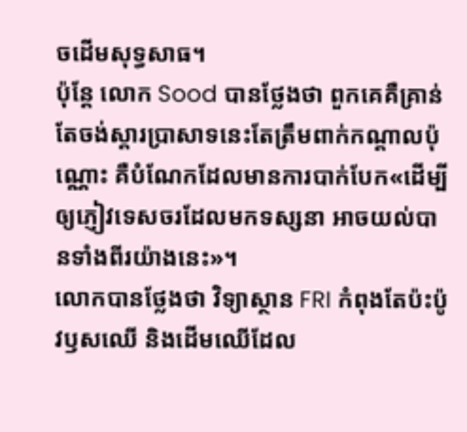ចដើមសុទ្ធសាធ។
ប៉ុន្តែ លោក Sood បានថ្លែងថា ពួកគេគឺគ្រាន់តែចង់ស្ដារប្រាសាទនេះតែត្រឹមពាក់កណ្ដាលប៉ុណ្ណោះ គឺបំណែកដែលមានការបាក់បែក«ដើម្បីឲ្យភ្ញៀវទេសចរដែលមកទស្សនា អាចយល់បានទាំងពីរយ៉ាងនេះ»។
លោកបានថ្លែងថា វិទ្យាស្ថាន FRI កំពុងតែប៉ះប៉ូវឫសឈើ និងដើមឈើដែល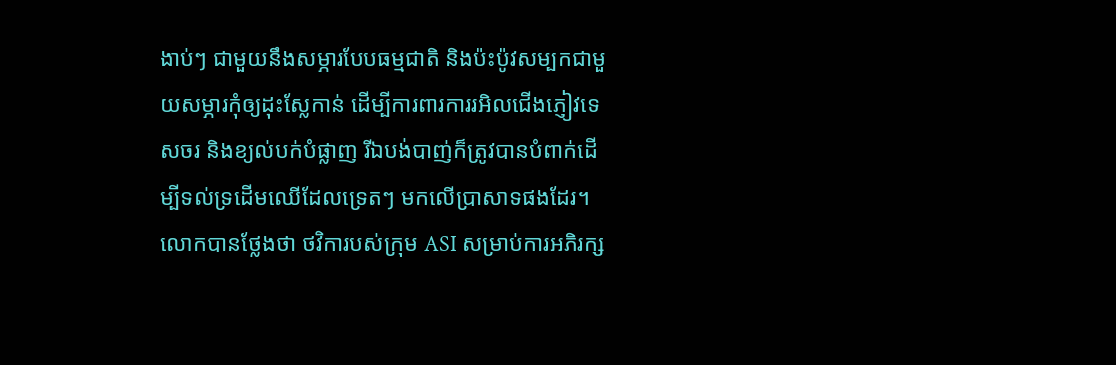ងាប់ៗ ជាមួយនឹងសម្ភារបែបធម្មជាតិ និងប៉ះប៉ូវសម្បកជាមួយសម្ភារកុំឲ្យដុះស្លែកាន់ ដើម្បីការពារការរអិលជើងភ្ញៀវទេសចរ និងខ្យល់បក់បំផ្លាញ រីឯបង់បាញ់ក៏ត្រូវបានបំពាក់ដើម្បីទល់ទ្រដើមឈើដែលទ្រេតៗ មកលើប្រាសាទផងដែរ។
លោកបានថ្លែងថា ថវិការបស់ក្រុម ASI សម្រាប់ការអភិរក្ស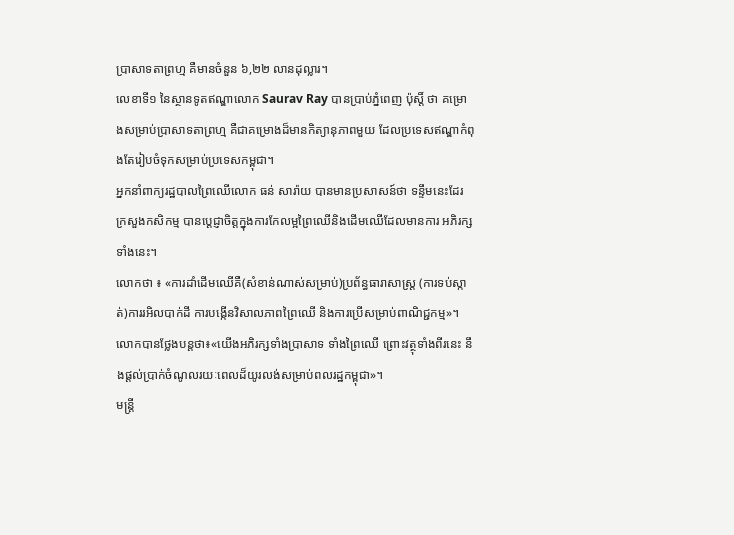ប្រាសាទតាព្រហ្ម គឺមានចំនួន ៦,២២ លានដុល្លារ។
លេខាទី១ នៃស្ថានទូតឥណ្ឌាលោក Saurav Ray បានប្រាប់ភ្នំពេញ ប៉ុស្តិ៍ ថា គម្រោងសម្រាប់ប្រាសាទតាព្រហ្ម គឺជាគម្រោងដ៏មានកិត្យានុភាពមួយ ដែលប្រទេសឥណ្ឌាកំពុងតែរៀបចំទុកសម្រាប់ប្រទេសកម្ពុជា។
អ្នកនាំពាក្យរដ្ឋបាលព្រៃឈើលោក ធន់ សារ៉ាយ បានមានប្រសាសន៍ថា ទន្ទឹមនេះដែរ ក្រសួងកសិកម្ម បានប្ដេជ្ញាចិត្តក្នុងការកែលម្អព្រៃឈើនិងដើមឈើដែលមានការ អភិរក្សទាំងនេះ។
លោកថា ៖ «ការដាំដើមឈើគឺ(សំខាន់ណាស់សម្រាប់)ប្រព័ន្ធធារាសាស្ត្រ (ការទប់ស្កាត់)ការរអិលបាក់ដី ការបង្កើនវិសាលភាពព្រៃឈើ និងការប្រើសម្រាប់ពាណិជ្ជកម្ម»។
លោកបានថ្លែងបន្តថា៖«យើងអភិរក្សទាំងប្រាសាទ ទាំងព្រៃឈើ ព្រោះវត្ថុទាំងពីរនេះ នឹងផ្ដល់ប្រាក់ចំណូលរយៈពេលដ៏យូរលង់សម្រាប់ពលរដ្ឋកម្ពុជា»។
មន្ត្រី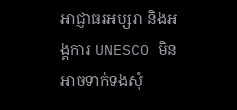អាជ្ញាធរអប្សរា និងអង្គការ UNESCO មិនអាចទាក់ទងសុំ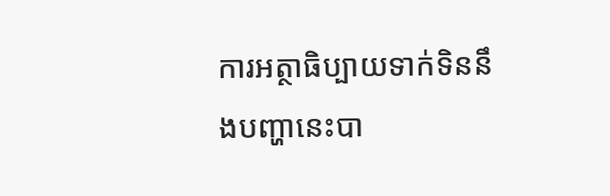ការអត្ថាធិប្បាយទាក់ទិននឹងបញ្ហានេះបា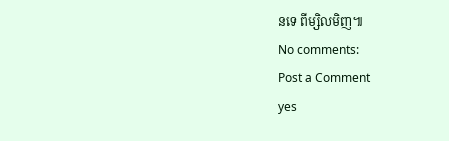នទេ ពីម្សិលមិញ៕
No comments:
Post a Comment
yes